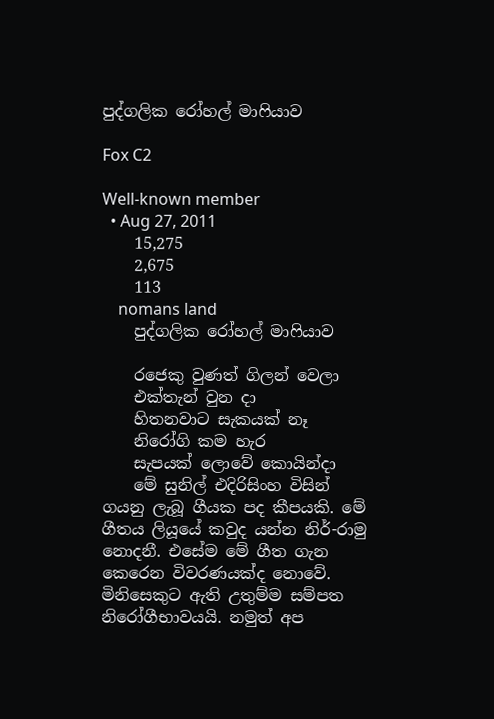පුද්ගලික රෝහල් මාෆියාව

Fox C2

Well-known member
  • Aug 27, 2011
    15,275
    2,675
    113
    nomans land
    පුද්ගලික රෝහල් මාෆියාව

    රජෙකු වුණත් ගිලන් වෙලා
    එක්තැන් වුන දා
    හිතනවාට සැකයක් නෑ
    නිරෝගි කම හැර
    සැපයක් ලොවේ කොයින්දා
    මේ සුනිල් එදිරිසිංහ විසින් ගයනු ලැබූ ගීයක පද කීපයකි. මේ ගීතය ලියූයේ කවුද යන්න නිර්-රාමු නොදනී. එසේම මේ ගීත ගැන කෙරෙන විවරණයක්ද නොවේ. මිනිසෙකුට ඇති උතුම්ම සම්පත නිරෝගීභාවයයි. නමුත් අප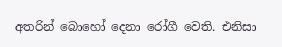අතරින් බොහෝ දෙනා රෝගී වෙති. එනිසා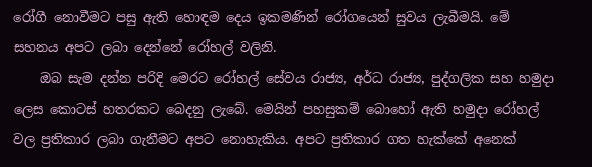රෝගී නොවීමට පසු ඇති හොඳම දෙය ඉකමණින් රෝගයෙන් සුවය ලැබීමයි. මේ සහනය අපට ලබා දෙන්නේ රෝහල් වලිනි.
    ඔබ සැම දන්න පරිදි මෙරට රෝහල් සේවය රාජ්‍ය, අර්ධ රාජ්‍ය, පුද්ගලික සහ හමුදා ලෙස කොටස් හතරකට බෙදනු ලැබේ. මෙයින් පහසුකම් බොහෝ ඇති හමුදා රෝහල් වල ප්‍රතිකාර ලබා ගැනීමට අපට නොහැකිය. අපට ප්‍රතිකාර ගත හැක්කේ අනෙක්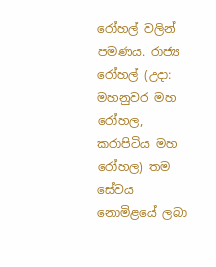රෝහල් වලින් පමණය. රාජ්‍ය රෝහල් (උදා: මහනුවර මහ රෝහල, කරාපිටිය මහ රෝහල) තම සේවය නොමිළයේ ලබා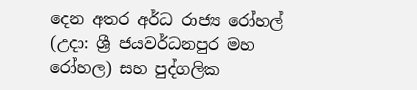දෙන අතර අර්ධ රාජ්‍ය රෝහල් (උදා: ශ්‍රී ජයවර්ධනපුර මහ රෝහල) සහ පුද්ගලික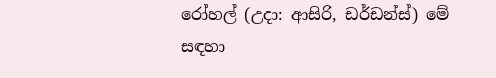රෝහල් (උදා: ආසිරි, ඩර්ඩන්ස්) මේ සඳහා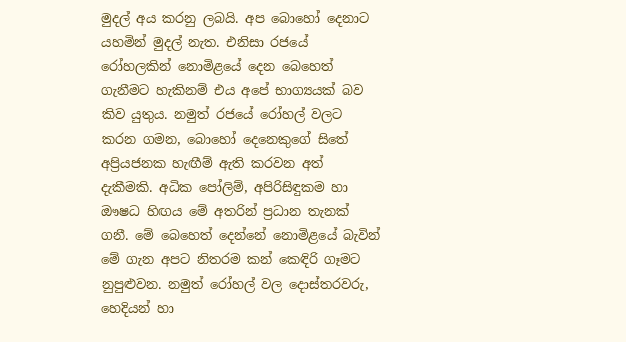මුදල් අය කරනු ලබයි. අප බොහෝ දෙනාට යහමින් මුදල් නැත. එනිසා රජයේ රෝහලකින් නොමිළයේ දෙන බෙහෙත් ගැනීමට හැකිනම් එය අපේ භාග්‍යයක් බව කිව යුතුය. නමුත් රජයේ රෝහල් වලට කරන ගමන, බොහෝ දෙනෙකුගේ සිතේ අප්‍රියජනක හැඟීම් ඇති කරවන අත් දැකීමකි. අධික පෝලිම්, අපිරිසිඳුකම හා ඖෂධ හිඟය මේ අතරින් ප්‍රධාන තැනක් ගනී. මේ බෙහෙත් දෙන්නේ නොමිළයේ බැවින් මේ ගැන අපට නිතරම කන් කෙඳිරි ගෑමට නුපුළුවන. නමුත් රෝහල් වල දොස්තරවරු, හෙදියන් හා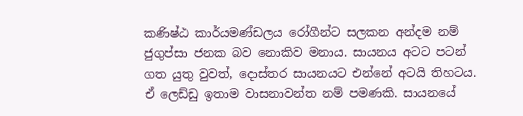කණිෂ්ඨ කාර්යමණ්ඩලය රෝගීන්ට සලකන අන්දම නම් ජුගුප්සා ජනක බව නොකිව මනාය. සායනය අටට පටන් ගත යුතු වුවත්, දොස්තර සායනයට එන්නේ අටයි තිහටය. ඒ ලෙඩ්ඩු ඉතාම වාසනාවන්ත නම් පමණකි. සායනයේ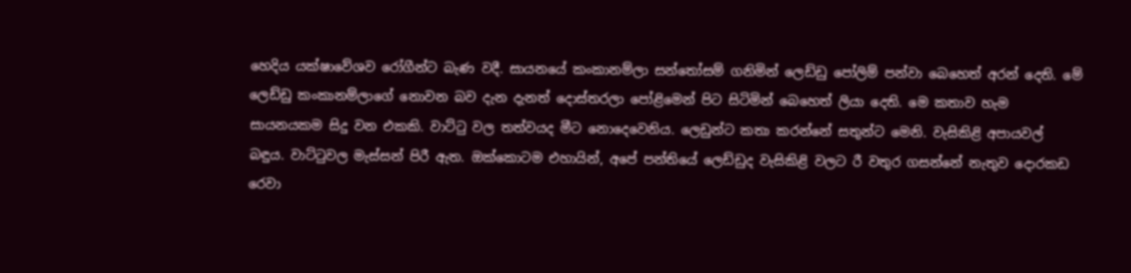හෙදිය යක්ෂාවේශව රෝගීන්ට බැණ වදී. සායනයේ කංකානම්ලා සන්තෝසම් ගනිමින් ලෙඩ්ඩු පෝලිම් පන්වා බෙහෙත් අරන් දෙති. මේ ලෙඩ්ඩු කංකානම්ලාගේ නොවන බව දැන දැනත් දොස්තරලා පෝළිමෙන් පිට සිටිමින් බෙහෙත් ලියා දෙති. මෙ කතාව හැම සායනයකම සිදු වන එකකි. වාට්ටු වල තත්වයද මීට නොදෙවෙනිය. ලෙඩුන්ට කතා කරන්නේ සතුන්ට මෙනි. වැසිකිළි අපායවල් බඳුය. වාට්ටුවල මැස්සන් පිරී ඇත. ඔක්කොටම එහායින්, අපේ පන්තියේ ලෙඩ්ඩුද වැසිකිළි වලට රී වතුර ගසන්නේ නැතුව දොරකඩ රෙවා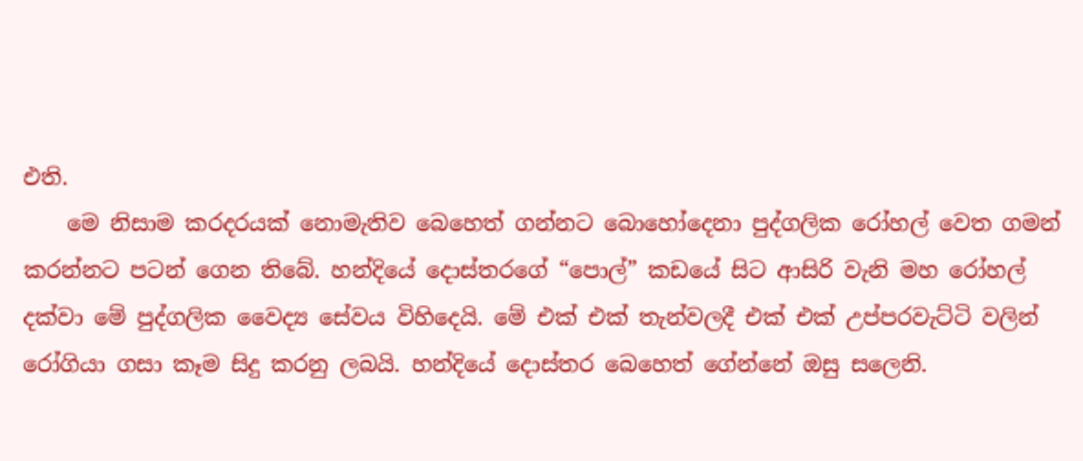එති.
    මෙ නිසාම කරදරයක් නොමැතිව බෙහෙත් ගන්නට බොහෝදෙනා පුද්ගලික රෝහල් වෙත ගමන් කරන්නට පටන් ගෙන තිබේ. හන්දියේ දොස්තරගේ “පොල්” කඩයේ සිට ආසිරි වැනි මහ රෝහල් දක්වා මේ පුද්ගලික වෛද්‍ය සේවය විහිදෙයි. මේ එක් එක් තැන්වලදී එක් එක් උප්පරවැට්ටි වලින් රෝගියා ගසා කෑම සිදු කරනු ලබයි. හන්දියේ දොස්තර බෙහෙත් ගේන්නේ ඔසු සලෙනි.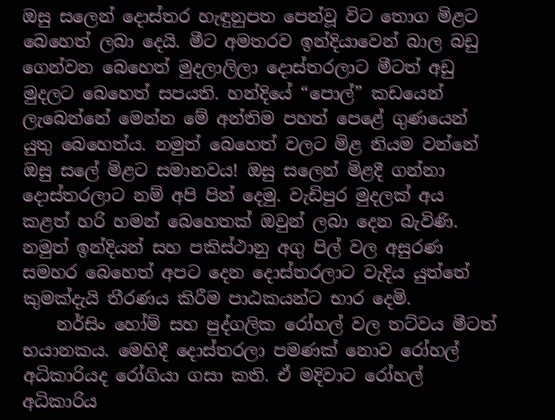ඔසු සලෙන් දොස්තර හැඳුනුපත පෙන්වූ විට තොග මිළට බෙහෙත් ලබා දෙයි. මීට අමතරව ඉන්දියාවෙන් බාල බඩු ගෙන්වන බෙහෙත් මුදලාලිලා දොස්තරලාට මීටත් අඩු මුදලට බෙහෙත් සපයති. හන්දියේ “පොල්” කඩයෙන් ලැබෙන්නේ මෙන්න මේ අන්තිම පහත් පෙළේ ගුණයෙන් යුතු බෙහෙත්ය. නමුත් බෙහෙත් වලට මිළ නියම වන්නේ ඔසු සලේ මිළට සමානවය! ඔසු සලෙන් මිළදී ගන්නා දොස්තරලාට නම් අපි පින් දෙමු. වැඩිපුර මුදලක් අය කළත් හරි හමන් බෙහෙතක් ඔවුන් ලබා දෙන බැවිණි. නමුත් ඉන්දියන් සහ පකිස්ථානු අගු පිල් වල අසුරණ සමහර බෙහෙත් අපට දෙන දොස්තරලාට වැදිය යුත්තේ කුමක්දැයි තීරණය කිරීම පාඨකයන්ට භාර දෙමි.
    නර්සිං හෝම් සහ පුද්ගලික රෝහල් වල තට්වය මීටත් භයානකය. මෙහිදී දොස්තරලා පමණක් නොව රෝහල් අධිකාරියද රෝගියා ගසා කති. ඒ මදිවාට රෝහල් අධිකාරිය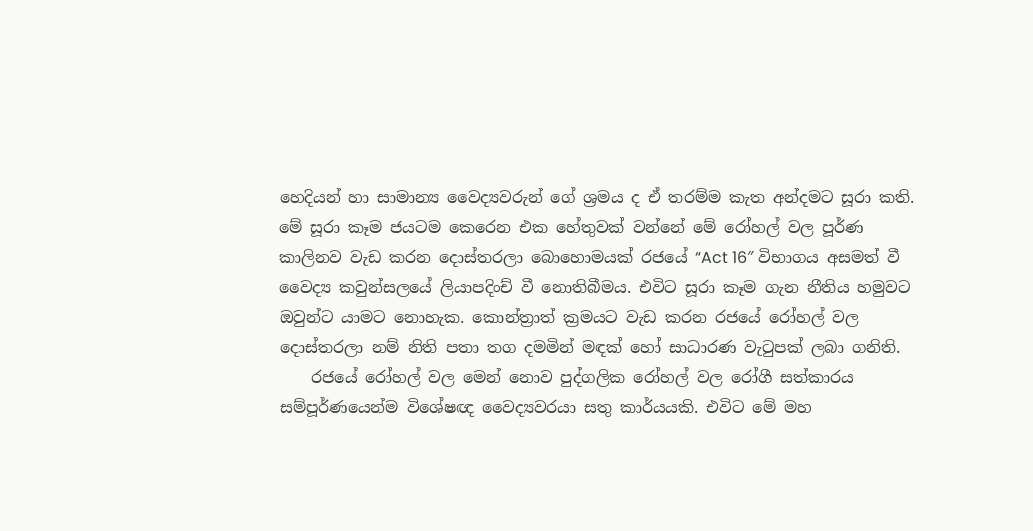හෙදියන් හා සාමාන්‍ය වෛද්‍යවරුන් ගේ ශ්‍රමය ද ඒ තරම්ම කැත අන්දමට සූරා කති. මේ සූරා කෑම ජයටම කෙරෙන එක හේතුවක් වන්නේ මේ රෝහල් වල පූර්ණ කාලිනව වැඩ කරන දොස්තරලා බොහොමයක් රජයේ “Act 16″ විභාගය අසමත් වී වෛද්‍ය කවුන්සලයේ ලියාපදිංච් වී නොතිබීමය. එවිට සූරා කෑම ගැන නීතිය හමුවට ඔවුන්ට යාමට නොහැක. කොන්ත්‍රාත් ක්‍රමයට වැඩ කරන රජයේ රෝහල් වල දොස්තරලා නම් නිති පතා තග දමමින් මඳක් හෝ සාධාරණ වැටුපක් ලබා ගනිති.
    රජයේ රෝහල් වල මෙන් නොව පුද්ගලික රෝහල් වල රෝගී සත්කාරය සම්පූර්ණයෙන්ම විශේෂඥ වෛද්‍යවරයා සතු කාර්යයකි. එවිට මේ මහ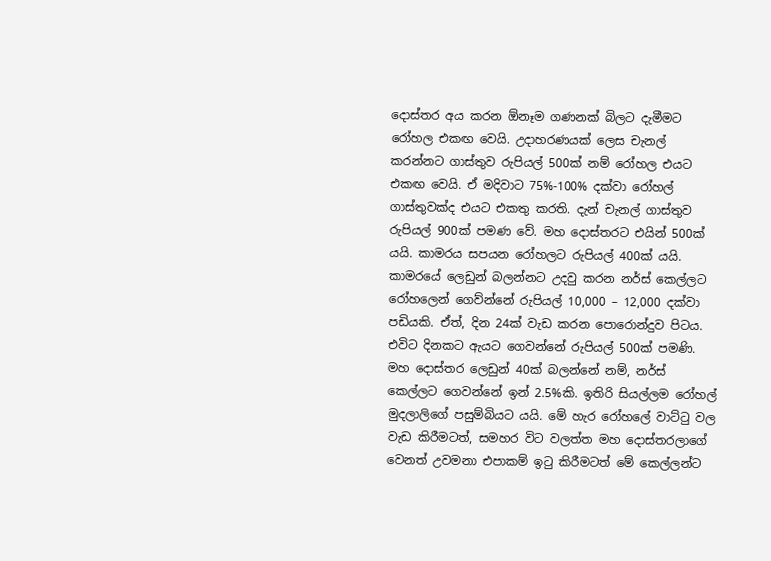දොස්තර අය කරන ඕනෑම ගණනක් බිලට දැමීමට රෝහල එකඟ වෙයි. උදාහරණයක් ලෙස චැනල් කරන්නට ගාස්තුව රුපියල් 500ක් නම් රෝහල එයට එකඟ වෙයි. ඒ මදිවාට 75%-100% දක්වා රෝහල් ගාස්තුවක්ද එයට එකතු කරති. දැන් චැනල් ගාස්තුව රුපියල් 900ක් පමණ වේ. මහ දොස්තරට එයින් 500ක් යයි. කාමරය සපයන රෝහලට රුපියල් 400ක් යයි. කාමරයේ ලෙඩුන් බලන්නට උදවු කරන නර්ස් කෙල්ලට රෝහලෙන් ගෙව්න්නේ රුපියල් 10,000 – 12,000 දක්වා පඩියකි. ඒත්, දින 24ක් වැඩ කරන පොරොන්දුව පිටය. එවිට දිනකට ඇයට ගෙවන්නේ රුපියල් 500ක් පමණි. මහ දොස්තර ලෙඩුන් 40ක් බලන්නේ නම්, නර්ස් කෙල්ලට ගෙවන්නේ ඉන් 2.5%කි. ඉතිරි සියල්ලම රෝහල් මුදලාලිගේ පසුම්බියට යයි. මේ හැර රෝහලේ වාට්ටු වල වැඩ කිරීමටත්, සමහර විට වලත්ත මහ දොස්තරලාගේ වෙනත් උවමනා එපාකම් ඉටු කිරීමටත් මේ කෙල්ලන්ට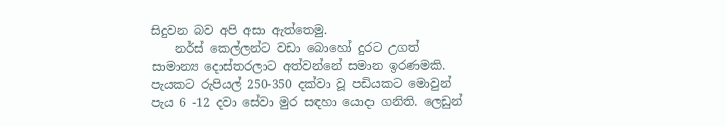සිදුවන බව අපි අසා ඇත්තෙමු.
    නර්ස් කෙල්ලන්ට වඩා බොහෝ දුරට උගත් සාමාන්‍ය දොස්තරලාට අත්වන්නේ සමාන ඉරණමකි. පැයකට රුපියල් 250-350 දක්වා වූ පඩියකට මොවුන් පැය 6 -12 දවා සේවා මුර සඳහා යොදා ගනිති. ලෙඩුන්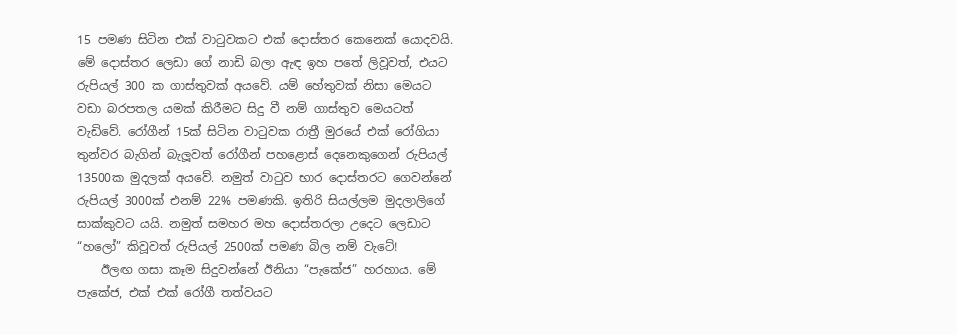15 පමණ සිටින එක් වාටුවකට එක් දොස්තර කෙනෙක් යොදවයි. මේ දොස්තර ලෙඩා ගේ නාඩි බලා ඇඳ ඉහ පතේ ලිවූවත්, එයට රුපියල් 300 ක ගාස්තුවක් අයවේ. යම් හේතුවක් නිසා මෙයට වඩා බරපතල යමක් කිරීමට සිදු වී නම් ගාස්තුව මෙයටත් වැඩිවේ. රෝගීන් 15ක් සිටින වාටුවක රාත්‍රී මුරයේ එක් රෝගියා තුන්වර බැගින් බැලූවත් රෝගීන් පහළොස් දෙනෙකුගෙන් රුපියල් 13500ක මුදලක් අයවේ. නමුත් වාටුව භාර දොස්තරට ගෙවන්නේ රුපියල් 3000ක් එනම් 22% පමණකි. ඉතිරි සියල්ලම මුදලාලිගේ සාක්කුවට යයි. නමුත් සමහර මහ දොස්තරලා උදෙට ලෙඩාට “හලෝ” කිවූවත් රුපියල් 2500ක් පමණ බිල නම් වැටේ!
    ඊලඟ ගසා කෑම සිදුවන්නේ ඊනියා “පැකේජ” හරහාය. මේ පැකේජ, එක් එක් රෝගී තත්වයට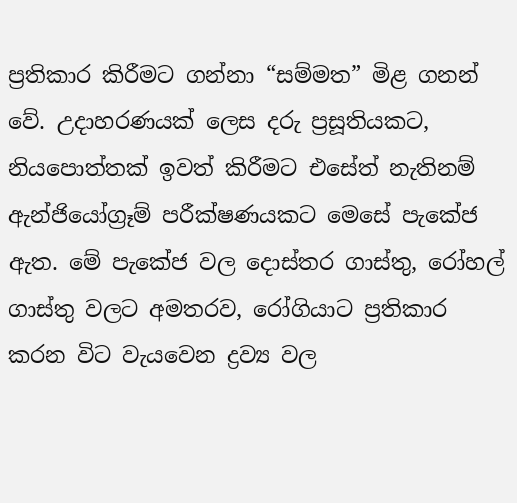ප්‍රතිකාර කිරීමට ගන්නා “සම්මත” මිළ ගනන් වේ. උදාහරණයක් ලෙස දරු ප්‍රසූතියකට, නියපොත්තක් ඉවත් කිරීමට එසේත් නැතිනම් ඇන්ජියෝග්‍රෑම් පරීක්ෂණයකට මෙසේ පැකේජ ඇත. මේ පැකේජ වල දොස්තර ගාස්තු, රෝහල් ගාස්තු වලට අමතරව, රෝගියාට ප්‍රතිකාර කරන විට වැයවෙන ද්‍රව්‍ය වල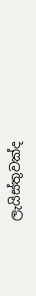ලැයිස්තුවක්ද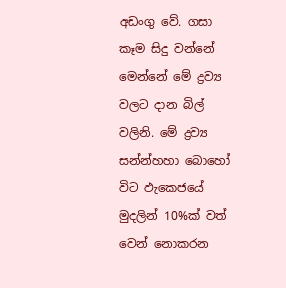අඩංගු වේ. ගසා කෑම සිදු වන්නේ මෙන්නේ මේ ද්‍රව්‍ය වලට දාන බිල් වලිනි. මේ ද්‍රව්‍ය සන්න්හහා බොහෝ විට ඵැකෙජයේ මුදලින් 10%ක් වත් වෙන් නොකරන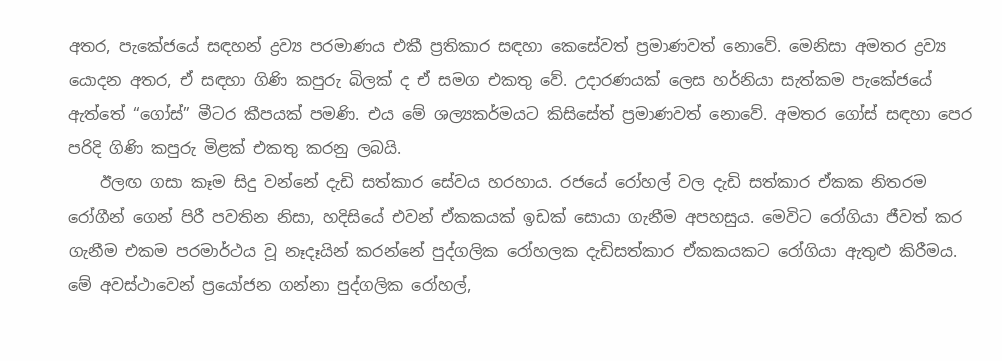අතර, පැකේජයේ සඳහන් ද්‍රව්‍ය පරමාණය එකී ප්‍රතිකාර සඳහා කෙසේවත් ප්‍රමාණවත් නොවේ. මෙනිසා අමතර ද්‍රව්‍ය යොදන අතර, ඒ සඳහා ගිණි කපුරු බිලක් ද ඒ සමග එකතු වේ. උදාරණයක් ලෙස හර්නියා සැත්කම පැකේජයේ ඇත්තේ “ගෝස්” මීටර කීපයක් පමණි. එය මේ ශල්‍යකර්මයට කිසිසේත් ප්‍රමාණවත් නොවේ. අමතර ගෝස් සඳහා පෙර පරිදි ගිණි කපුරු මිළක් එකතු කරනු ලබයි.
    ඊලඟ ගසා කෑම සිදු වන්නේ දැඩි සත්කාර සේවය හරහාය. රජයේ රෝහල් වල දැඩි සත්කාර ඒකක නිතරම රෝගීන් ගෙන් පිරී පවතින නිසා, හදිසියේ එවන් ඒකකයක් ඉඩක් සොයා ගැනීම අපහසුය. මෙවිට රෝගියා ජීවත් කර ගැනීම එකම පරමාර්ථය වූ නෑදෑයින් කරන්නේ පුද්ගලික රෝහලක දැඩිසත්කාර ඒකකයකට රෝගියා ඇතුළු කිරීමය. මේ අවස්ථාවෙන් ප්‍රයෝජන ගන්නා පුද්ගලික රෝහල්,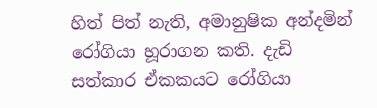හිත් පිත් නැති, අමානුෂික අන්දමින් රෝගියා හූරාගන කති. දැඩි සත්කාර ඒකකයට රෝගියා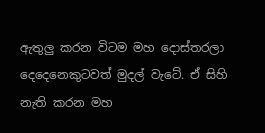ඇතුලු කරන විටම මහ දොස්තරලා දෙදෙනෙකුටවත් මුදල් වැටේ. ඒ සිහි නැති කරන මහ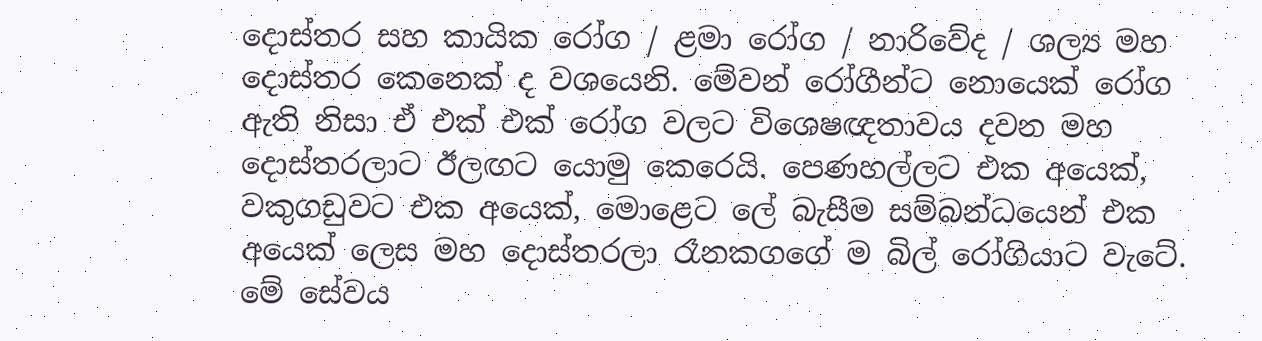දොස්තර සහ කායික රෝග / ළමා රෝග / නාරිවේද / ශල්‍ය මහ දොස්තර කෙනෙක් ද වශයෙනි. මේවන් රෝගීන්ට නොයෙක් රෝග ඇති නිසා ඒ එක් එක් රෝග වලට විශෙෂඥතාවය දවන මහ දොස්තරලාට ඊලඟට යොමු කෙරෙයි. පෙණහල්ලට එක අයෙක්, වකුගඩුවට එක අයෙක්, මොළෙට ලේ බැසීම සම්බන්ධයෙන් එක අයෙක් ලෙස මහ දොස්තරලා රෑනකගගේ ම බිල් රෝගියාට වැටේ. මේ සේවය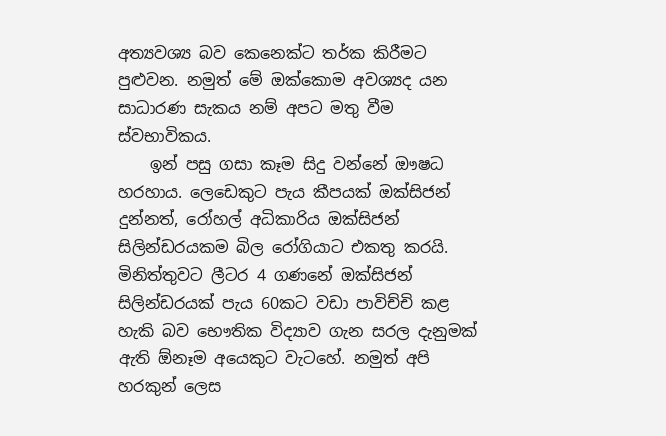අත්‍යවශ්‍ය බව කෙනෙක්ට තර්ක කිරීමට පුළුවන. නමුත් මේ ඔක්කොම අවශ්‍යද යන සාධාරණ සැකය නම් අපට මතු වීම ස්වභාවිකය.
    ඉන් පසු ගසා කෑම සිදු වන්නේ ඖෂධ හරහාය. ලෙඩෙකුට පැය කීපයක් ඔක්සිජන් දුන්නත්, රෝහල් අධිකාරිය ඔක්සිජන් සිලින්ඩරයකම බිල රෝගියාට එකතු කරයි. මිනිත්තුවට ලීටර 4 ගණනේ ඔක්සිජන් සිලින්ඩරයක් පැය 60කට වඩා පාවිච්චි කළ හැකි බව භෞතික විද්‍යාව ගැන සරල දැනුමක් ඇති ඕනෑම අයෙකුට වැටහේ. නමුත් අපි හරකුන් ලෙස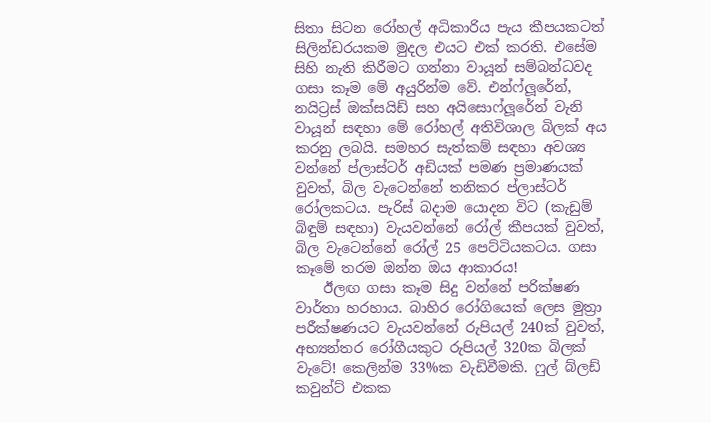සිතා සිටන රෝහල් අධිකාරිය පැය කීපයකටත් සිලින්ඩරයකම මුදල එයට එක් කරති. එසේම සිහි නැති කිරීමට ගන්නා වායූන් සම්බන්ධවද ගසා කෑම මේ අයුරින්ම වේ. එන්ෆ්ලූරේන්, නයිට්‍රස් ඔක්සයිඩ් සහ අයිසොෆ්ලූරේන් වැනි වායූන් සඳහා මේ රෝහල් අතිවිශාල බිලක් අය කරනු ලබයි. සමහර සැත්කම් සඳහා අවශ්‍ය වන්නේ ප්ලාස්ටර් අඩියක් පමණ ප්‍රමාණයක් වුවත්, බිල වැටෙන්නේ තනිකර ප්ලාස්ටර් රෝලකටය. පැරිස් බදාම යොදන විට (කැඩුම් බිඳුම් සඳහා) වැයවන්නේ රෝල් කීපයක් වුවත්, බිල වැටෙන්නේ රෝල් 25 පෙට්ටියකටය. ගසා කෑමේ තරම ඔන්න ඔය ආකාරය!
    ඊලඟ ගසා කෑම සිදු වන්නේ පරික්ෂණ වාර්තා හරහාය. බාහිර රෝගියෙක් ලෙස මුත්‍රා පරීක්ෂණයට වැයවන්නේ රුපියල් 240ක් වුවත්, අභ්‍යන්තර රෝගීයකුට රුපියල් 320ක බිලක් වැටේ! කෙලින්ම 33%ක වැඩිවීමකි. ෆුල් බ්ලඩ් කවුන්ට් එකක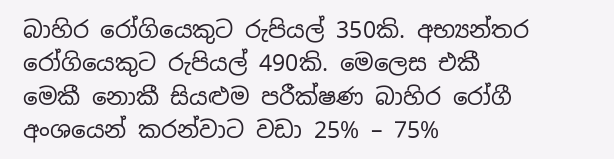බාහිර රෝගියෙකුට රුපියල් 350කි. අභ්‍යන්තර රෝගියෙකුට රුපියල් 490කි. මෙලෙස එකී මෙකී නොකී සියළුම පරීක්ෂණ බාහිර රෝගී අංශයෙන් කරන්වාට වඩා 25% – 75%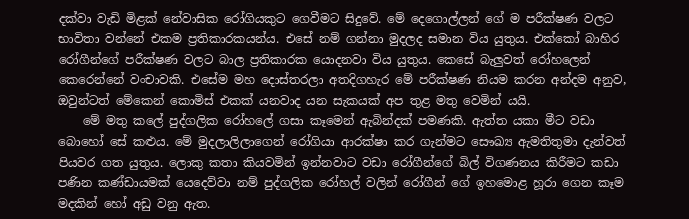දක්වා වැඩි මිළක් නේවාසික රෝගියකුට ගෙවීමට සිදුවේ. මේ දෙගොල්ලන් ගේ ම පරීක්ෂණ වලට භාවිතා වන්නේ එකම ප්‍රතිකාරකයන්ය. එසේ නම් ගන්නා මුදලද සමාන විය යුතුය. එක්කෝ බාහිර රෝගීන්ගේ පරීක්ෂණ වලට බාල ප්‍රතිකාරක යොදනවා විය යුතුය. කෙසේ බැලුවත් රෝහලෙන් කෙරෙන්නේ වංචාවකි. එසේම මහ දොස්තරලා අතදිගහැර මේ පරීක්ෂණ නියම කරන අන්දම අනුව, ඔවුන්ටත් මේකෙන් කොමිස් එකක් යනවාද යන සැකයක් අප තුළ මතු වෙමින් යයි.
    මේ මතු කලේ පුද්ගලික රෝහලේ ගසා කෑමෙන් ඇබින්දක් පමණකි. ඇත්ත යකා මීට වඩා බොහෝ සේ කළුය. මේ මුදලාලිලාගෙන් රෝගියා ආරක්ෂා කර ගැන්මට සෞඛ්‍ය ඇමතිතුමා දැන්වත් පියවර ගත යුතුය. ලොකු කතා කියවමින් ඉන්නවාට වඩා රෝගීන්ගේ බිල් විගණනය කිරීමට කඩා පණින කණ්ඩායමක් යෙදෙව්වා නම් පුද්ගලික රෝහල් වලින් රෝගීන් ගේ ඉහමොළ හූරා ගෙන කෑම මදකින් හෝ අඩු වනු ඇත.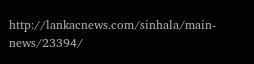http://lankacnews.com/sinhala/main-news/23394/